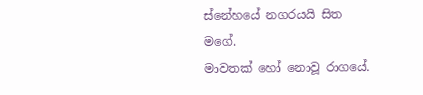ස්නේහයේ නගරයයි සිත මගේ.
මාවතක් හෝ නොවූ රාගයේ.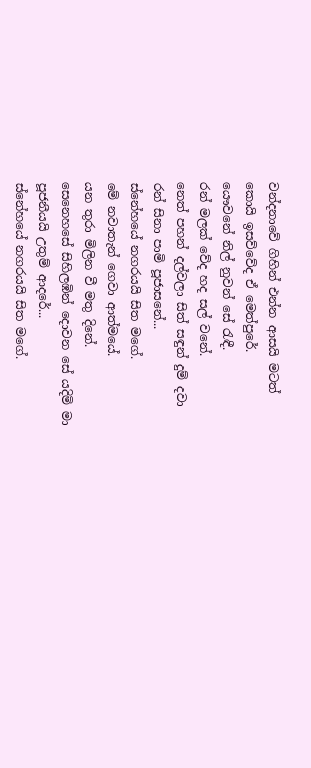වන්දනාවේ ගිහින් එන්න ආසයි මටත්
කොයි ඉසව්වේද ඒ මෙත්පුරේ.
යෞවනේ නිල් නුවන් සේ රැඳී.
රන් මලක් වේද හද සල් වනේ.
නෙත් පහන් දල්වලා සිත් සඳුන් දුම් දවා
රන් සිනා පාමි පූජාසනේ...
ස්නේහයේ නගරයයි සිත මගේ.
මේ නවාතැන් ගෙවා ආත්මයේ.
යන තුරා මිලින වී මතු දිනේ.
සෙනෙහසේ සිහිලඹින් දොවන සේ යදිමි මා
පූජනීයයි උතුම් ආදරේ...
ස්නේහයේ නගරයයි සිත මගේ.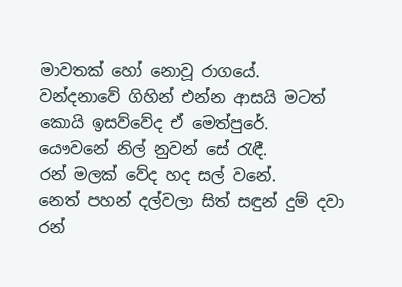මාවතක් හෝ නොවූ රාගයේ.
වන්දනාවේ ගිහින් එන්න ආසයි මටත්
කොයි ඉසව්වේද ඒ මෙත්පුරේ.
යෞවනේ නිල් නුවන් සේ රැඳී.
රන් මලක් වේද හද සල් වනේ.
නෙත් පහන් දල්වලා සිත් සඳුන් දුම් දවා
රන්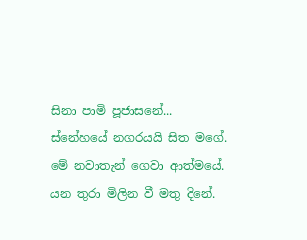සිනා පාමි පූජාසනේ...
ස්නේහයේ නගරයයි සිත මගේ.
මේ නවාතැන් ගෙවා ආත්මයේ.
යන තුරා මිලින වී මතු දිනේ.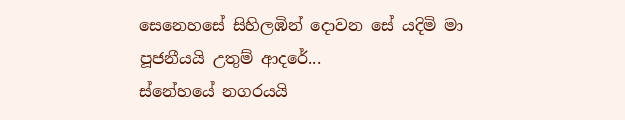සෙනෙහසේ සිහිලඹින් දොවන සේ යදිමි මා
පූජනීයයි උතුම් ආදරේ...
ස්නේහයේ නගරයයි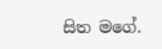සිත මගේ.